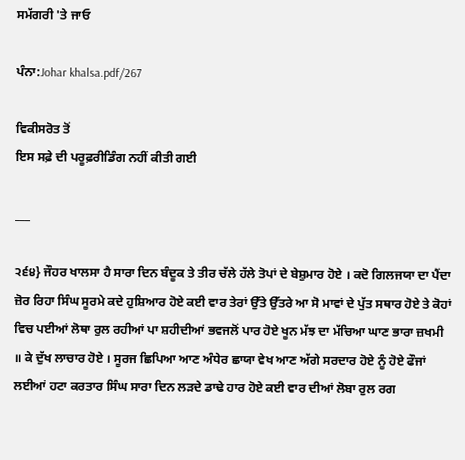ਸਮੱਗਰੀ 'ਤੇ ਜਾਓ

ਪੰਨਾ:Johar khalsa.pdf/267

ਵਿਕੀਸਰੋਤ ਤੋਂ
ਇਸ ਸਫ਼ੇ ਦੀ ਪਰੂਫ਼ਰੀਡਿੰਗ ਨਹੀਂ ਕੀਤੀ ਗਈ

___

੨੬੪} ਜੌਹਰ ਖਾਲਸਾ ਹੈ ਸਾਰਾ ਦਿਨ ਬੰਦੂਕ ਤੇ ਤੀਰ ਚੱਲੇ ਹੱਲੇ ਤੋਪਾਂ ਦੇ ਬੇਸ਼ੁਮਾਰ ਹੋਏ । ਕਦੋ ਗਿਲਜਯਾ ਦਾ ਪੈਂਦਾ ਜ਼ੋਰ ਰਿਹਾ ਸਿੰਘ ਸੂਰਮੇ ਕਦੇ ਹੁਸ਼ਿਆਰ ਹੋਏ ਕਈ ਵਾਰ ਤੇਰਾਂ ਉੱਤੇ ਉੱਤਰੇ ਆ ਸੋ ਮਾਵਾਂ ਦੇ ਪੁੱਤ ਸਥਾਰ ਹੋਏ ਤੇ ਕੋਹਾਂ ਵਿਚ ਪਈਆਂ ਲੋਥਾ ਰੁਲ ਰਹੀਆਂ ਪਾ ਸ਼ਹੀਦੀਆਂ ਭਵਜਲੋਂ ਪਾਰ ਹੋਏ ਖੂਨ ਮੱਝ ਦਾ ਮੱਚਿਆ ਘਾਣ ਭਾਰਾ ਜ਼ਖਮੀ ॥ ਕੇ ਦੁੱਖ ਲਾਚਾਰ ਹੋਏ । ਸੂਰਜ ਛਿਪਿਆ ਆਣ ਅੰਧੇਰ ਛਾਯਾ ਵੇਖ ਆਣ ਅੱਗੇ ਸਰਦਾਰ ਹੋਏ ਨੂੰ ਹੋਏ ਫੌਜਾਂ ਲਈਆਂ ਹਟਾ ਕਰਤਾਰ ਸਿੰਘ ਸਾਰਾ ਦਿਨ ਲੜਦੇ ਡਾਢੇ ਹਾਰ ਹੋਏ ਕਈ ਵਾਰ ਦੀਆਂ ਲੋਬਾ ਰੁਲ ਰਗ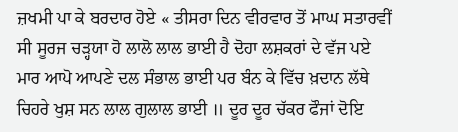ਜ਼ਖਮੀ ਪਾ ਕੇ ਬਰਦਾਰ ਹੋਏ « ਤੀਸਰਾ ਦਿਨ ਵੀਰਵਾਰ ਤੋਂ ਮਾਘ ਸਤਾਰਵੀਂ ਸੀ ਸੂਰਜ ਚੜ੍ਹਯਾ ਹੋ ਲਾਲੋ ਲਾਲ ਭਾਈ ਹੈ ਦੋਹਾ ਲਸ਼ਕਰਾਂ ਦੇ ਵੱਜ ਪਏ ਮਾਰ ਆਪੋ ਆਪਣੇ ਦਲ ਸੰਭਾਲ ਭਾਈ ਪਰ ਬੰਨ ਕੇ ਵਿੱਚ ਖ਼ਦਾਨ ਲੱਥੇ ਚਿਹਰੇ ਖੁਸ਼ ਸਨ ਲਾਲ ਗੁਲਾਲ ਭਾਈ ॥ ਦੂਰ ਦੂਰ ਚੱਕਰ ਫੌਜਾਂ ਦੋਇ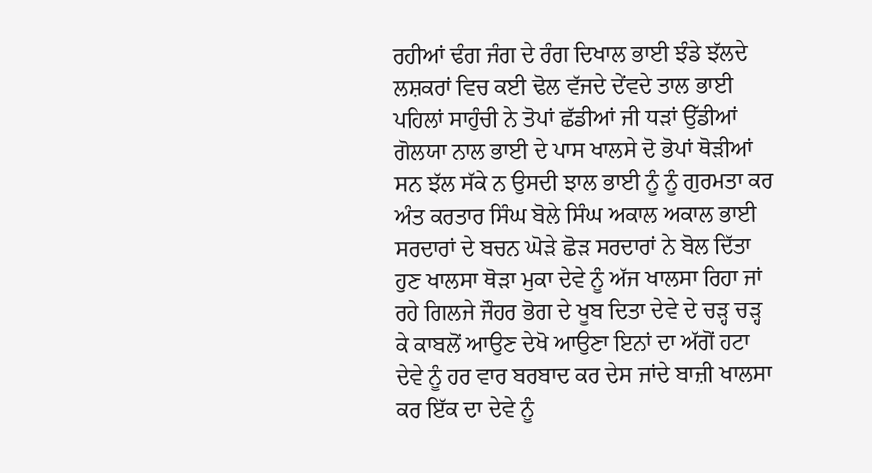ਰਹੀਆਂ ਢੰਗ ਜੰਗ ਦੇ ਰੰਗ ਦਿਖਾਲ ਭਾਈ ਝੰਡੇ ਝੱਲਦੇ ਲਸ਼ਕਰਾਂ ਵਿਚ ਕਈ ਢੋਲ ਵੱਜਦੇ ਦੇਂਵਦੇ ਤਾਲ ਭਾਈ ਪਹਿਲਾਂ ਸਾਹੁੰਚੀ ਨੇ ਤੋਪਾਂ ਛੱਡੀਆਂ ਜੀ ਧੜਾਂ ਉੱਡੀਆਂ ਗੋਲਯਾ ਨਾਲ ਭਾਈ ਦੇ ਪਾਸ ਖਾਲਸੇ ਦੋ ਭੋਪਾਂ ਥੋੜੀਆਂ ਸਨ ਝੱਲ ਸੱਕੇ ਨ ਉਸਦੀ ਝਾਲ ਭਾਈ ਨੂੰ ਨੂੰ ਗੁਰਮਤਾ ਕਰ ਅੰਤ ਕਰਤਾਰ ਸਿੰਘ ਬੋਲੇ ਸਿੰਘ ਅਕਾਲ ਅਕਾਲ ਭਾਈ ਸਰਦਾਰਾਂ ਦੇ ਬਚਨ ਘੋੜੇ ਛੋੜ ਸਰਦਾਰਾਂ ਨੇ ਬੋਲ ਦਿੱਤਾ ਹੁਣ ਖਾਲਸਾ ਥੋੜਾ ਮੁਕਾ ਦੇਵੇ ਨੂੰ ਅੱਜ ਖਾਲਸਾ ਰਿਹਾ ਜਾਂ ਰਹੇ ਗਿਲਜੇ ਜੌਹਰ ਭੋਗ ਦੇ ਖੂਬ ਦਿਤਾ ਦੇਵੇ ਦੇ ਚੜ੍ਹ ਚੜ੍ਹ ਕੇ ਕਾਬਲੋਂ ਆਉਣ ਦੇਖੋ ਆਉਣਾ ਇਨਾਂ ਦਾ ਅੱਗੋਂ ਹਟਾ ਦੇਵੇ ਨੂੰ ਹਰ ਵਾਰ ਬਰਬਾਦ ਕਰ ਦੇਸ ਜਾਂਦੇ ਬਾਜ਼ੀ ਖਾਲਸਾ ਕਰ ਇੱਕ ਦਾ ਦੇਵੇ ਨੂੰ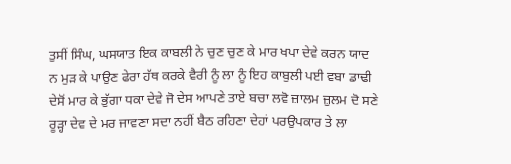ਤੁਸੀਂ ਸਿੰਘ, ਘਸਯਾਤ ਇਕ ਕਾਬਲੀ ਨੇ ਚੁਣ ਚੁਣ ਕੇ ਮਾਰ ਖਪਾ ਦੇਵੇ ਕਰਨ ਯਾਦ ਨ ਮੁੜ ਕੇ ਪਾਉਣ ਫੇਰਾ ਹੱਥ ਕਰਕੇ ਵੈਰੀ ਨੂੰ ਲਾ ਨੂੰ ਇਹ ਕਾਬੁਲੀ ਪਈ ਵਬਾ ਡਾਢੀ ਦੇਸੋਂ ਮਾਰ ਕੇ ਭੁੱਗਾ ਧਕਾ ਦੇਵੇ ਜੋ ਦੇਸ ਆਪਣੇ ਤਾਏ ਬਚਾ ਲਵੋ ਜ਼ਾਲਮ ਜ਼ੁਲਮ ਦੋ ਸਣੇ ਰੂੜ੍ਹਾ ਦੇਵ ਦੇ ਮਰ ਜਾਵਣਾ ਸਦਾ ਨਹੀਂ ਬੈਠ ਰਹਿਣਾ ਦੇਹਾਂ ਪਰਉਪਕਾਰ ਤੇ ਲਾ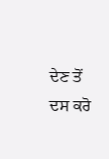ਦੇਣ ਤੋਂ ਦਸ ਕਰੋ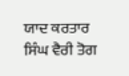ਯਾਦ ਕਰਤਾਰ ਸਿੰਘ ਵੈਰੀ ਤੋਗ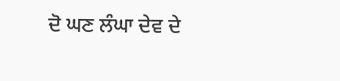ਦੋ ਘਣ ਲੰਘਾ ਦੇਵ ਦੇ